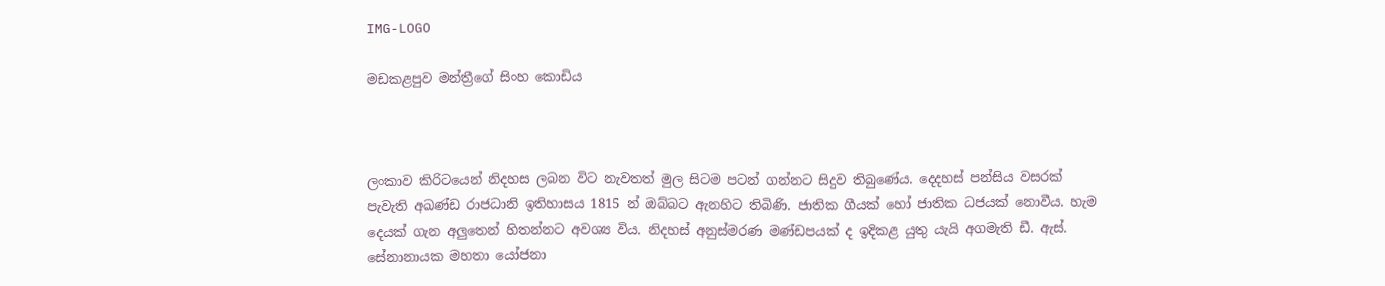IMG-LOGO

මඩකළපුව මන්ත්‍රීගේ සිංහ කොඩිය



ලංකාව කිරිටයෙන් නිදහස ලබන විට නැවතත් මුල සිටම පටන් ගන්නට සිදුව තිබුණේය. දෙදහස් පන්සිය වසරක් පැවැති අඛණ්ඩ රාජධානි ඉතිහාසය 1815 න් ඔබ්බට ඇනහිට තිබිණි. ජාතික ගීයක් හෝ ජාතික ධජයක් නොවීය. හැම දෙයක් ගැන අලුතෙන් හිතන්නට අවශ්‍ය විය. නිදහස් අනුස්මරණ මණ්ඩපයක් ද ඉදිකළ යුතු යැයි අගමැති ඩී. ඇස්. සේනානායක මහතා යෝජනා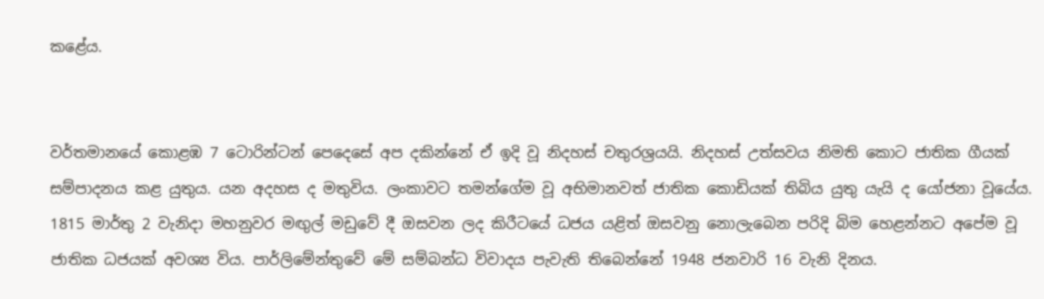කළේය.


වර්තමානයේ කොළඹ 7 ටොරින්ටන් පෙදෙසේ අප දකින්නේ ඒ ඉදි වූ නිදහස් චතුරශ්‍රයයි. නිදහස් උත්සවය නිමති කොට ජාතික ගීයක් සම්පාදනය කළ යුතුය. යන අදහස ද මතුවිය. ලංකාවට තමන්ගේම වූ අභිමානවත් ජාතික කොඩියක් තිබිය යුතු යැයි ද යෝජනා වූයේය. 1815 මාර්තු 2 වැනිදා මහනුවර මඟුල් මඩුවේ දී ඔසවන ලද කිරීටයේ ධජය යළිත් ඔසවනු නොලැබෙන පරිදි බිම හෙළන්නට අපේම වූ ජාතික ධජයක් අවශ්‍ය විය. පාර්ලිමේන්තුවේ මේ සම්බන්ධ විවාදය පැවැති තිබෙන්නේ 1948 ජනවාරි 16 වැනි දිනය.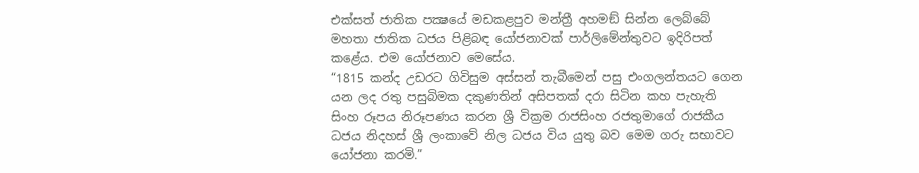එක්සත් ජාතික පක්‍ෂයේ මඩකළපුව මන්ත්‍රී අහමඞ් සින්න ලෙබ්බේ මහතා ජාතික ධජය පිළිබඳ යෝජනාවක් පාර්ලිමේන්තුවට ඉදිරිපත් කළේය. එම යෝජනාව මෙසේය.
“1815 කන්ද උඩරට ගිවිසුම අස්සන් තැබීමෙන් පසු එංගලන්තයට ගෙන යන ලද රතු පසුබිමක දකුණතින් අසිපතක් දරා සිටින කහ පැහැති සිංහ රූපය නිරූපණය කරන ශ්‍රී වික්‍රම රාජසිංහ රජතුමාගේ රාජකීය ධජය නිදහස් ශ්‍රී ලංකාවේ නිල ධජය විය යුතු බව මෙම ගරු සභාවට යෝජනා කරමි.”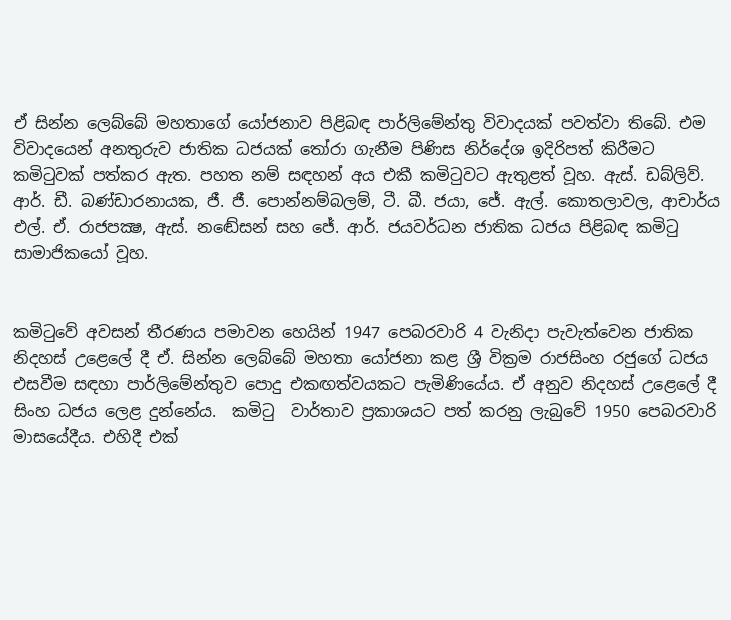ඒ සින්න ලෙබ්බේ මහතාගේ යෝජනාව පිළිබඳ පාර්ලිමේන්තු විවාදයක් පවත්වා තිබේ. එම විවාදයෙන් අනතුරුව ජාතික ධජයක් තෝරා ගැනීම පිණිස නිර්දේශ ඉදිරිපත් කිරීමට කමිටුවක් පත්කර ඇත. පහත නම් සඳහන් අය එකී කමිටුවට ඇතුළත් වූහ. ඇස්. ඩබ්ලිව්. ආර්. ඩී. බණ්ඩාරනායක, ජී. ජී. පොන්නම්බලම්, ටී. බී. ජයා, ජේ. ඇල්. කොතලාවල, ආචාර්ය එල්. ඒ. රාජපක්‍ෂ, ඇස්. නඬේසන් සහ ජේ. ආර්. ජයවර්ධන ජාතික ධජය පිළිබඳ කමිටු සාමාජිකයෝ වූහ.


කමිටුවේ අවසන් තීරණය පමාවන හෙයින් 1947 පෙබරවාරි 4 වැනිදා පැවැත්වෙන ජාතික නිදහස් උළෙලේ දී ඒ. සින්න ලෙබ්බේ මහතා යෝජනා කළ ශ්‍රී වික්‍රම රාජසිංහ රජුගේ ධජය එසවීම සඳහා පාර්ලිමේන්තුව පොදු එකඟත්වයකට පැමිණියේය. ඒ අනුව නිදහස් උළෙලේ දී සිංහ ධජය ලෙළ දුන්නේය.  කමිටු  වාර්තාව ප්‍රකාශයට පත් කරනු ලැබුවේ 1950 පෙබරවාරි මාසයේදීය. එහිදී එක්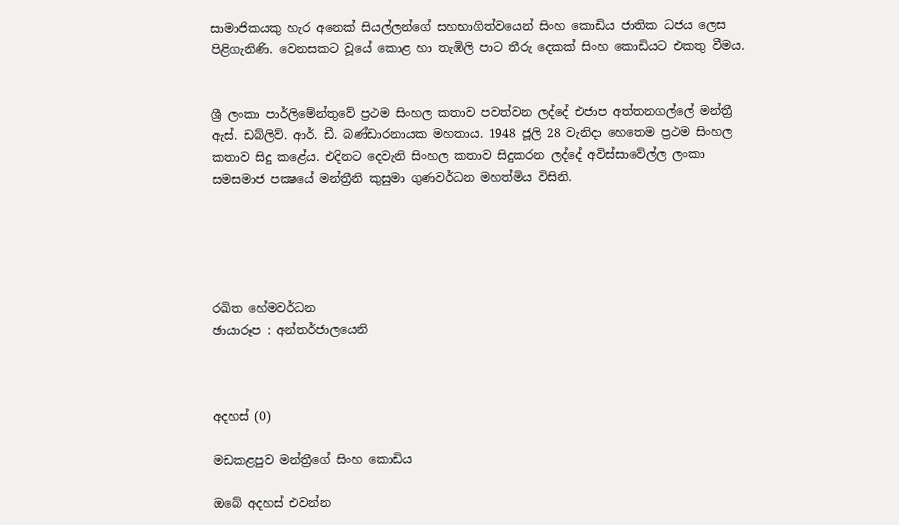සාමාජිකයකු හැර අනෙක් සියල්ලන්ගේ සහභාගිත්වයෙන් සිංහ කොඩිය ජාතික ධජය ලෙස පිළිගැනිණි. වෙනසකට වූයේ කොළ හා තැඹිලි පාට තීරු දෙකක් සිංහ කොඩියට එකතු වීමය.


ශ්‍රී ලංකා පාර්ලිමේන්තුවේ ප්‍රථම සිංහල කතාව පවත්වන ලද්දේ එජාප අත්තනගල්ලේ මන්ත්‍රී ඇස්. ඩබ්ලිව්. ආර්. ඩී. බණ්ඩාරනායක මහතාය. 1948 ජූලි 28 වැනිදා හෙතෙම ප්‍රථම සිංහල කතාව සිදු කළේය. එදිනට දෙවැනි සිංහල කතාව සිදුකරන ලද්දේ අවිස්සාවේල්ල ලංකා සමසමාජ පක්‍ෂයේ මන්ත්‍රීනි කුසුමා ගුණවර්ධන මහත්මිය විසිනි.





රඛිත හේමවර්ධන
ඡායාරූප : අන්තර්ජාලයෙනි



අදහස් (0)

මඩකළපුව මන්ත්‍රීගේ සිංහ කොඩිය

ඔබේ අදහස් එවන්න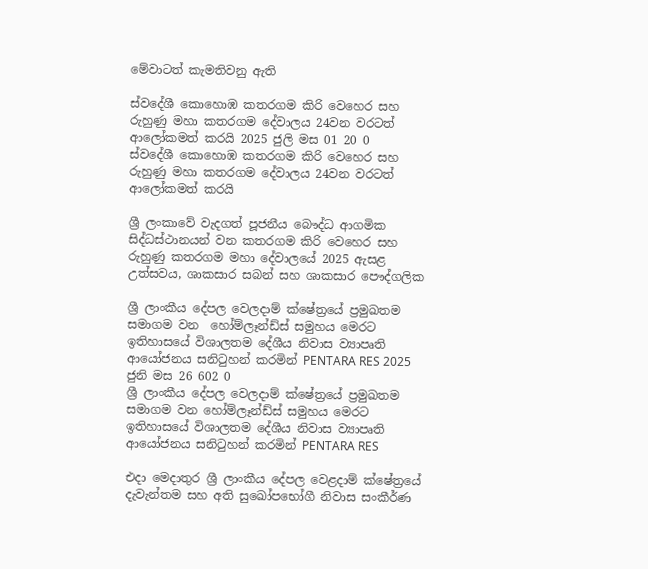මේවාටත් කැමතිවනු ඇති

ස්වදේශී කොහොඹ කතරගම කිරි වෙහෙර සහ රුහුණු මහා කතරගම දේවාලය 24වන වරටත් ආලෝකමත් කරයි 2025 ජුලි මස 01 20 0
ස්වදේශී කොහොඹ කතරගම කිරි වෙහෙර සහ රුහුණු මහා කතරගම දේවාලය 24වන වරටත් ආලෝකමත් කරයි

ශ්‍රී ලංකාවේ වැදගත් පූජනීය බෞද්ධ ආගමික සිද්ධස්ථානයන් වන කතරගම කිරි වෙහෙර සහ රුහුණු කතරගම මහා දේවාලයේ 2025 ඇසළ උත්සවය, ශාකසාර සබන් සහ ශාකසාර පෞද්ගලික

ශ්‍රී ලාංකීය දේපල වෙලදාම් ක්ෂේත්‍රයේ ප්‍රමුඛතම සමාගම වන  හෝම්ලෑන්ඩ්ස් සමුහය මෙරට ඉතිහාසයේ විශාලතම දේශීය නිවාස ව්‍යාපෘති ආයෝජනය සනිටුහන් කරමින් PENTARA RES 2025 ජුනි මස 26 602 0
ශ්‍රී ලාංකීය දේපල වෙලදාම් ක්ෂේත්‍රයේ ප්‍රමුඛතම සමාගම වන හෝම්ලෑන්ඩ්ස් සමුහය මෙරට ඉතිහාසයේ විශාලතම දේශීය නිවාස ව්‍යාපෘති ආයෝජනය සනිටුහන් කරමින් PENTARA RES

එදා මෙදාතුර ශ්‍රී ලාංකීය දේපල වෙළදාම් ක්ෂේත්‍රයේ දැවැන්තම සහ අති සුඛෝපභෝගී නිවාස සංකීර්ණ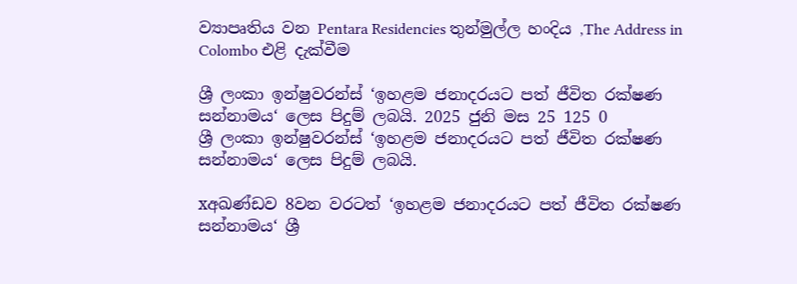ව්‍යාපෘතිය වන Pentara Residencies තුන්මුල්ල හංදිය ,The Address in Colombo එළි දැක්වීම

ශ්‍රී ලංකා ඉන්ෂුවරන්ස් ‘ඉහළම ජනාදරයට පත් ජීවිත රක්ෂණ සන්නාමය‘ ලෙස පිදුම් ලබයි. 2025 ජුනි මස 25 125 0
ශ්‍රී ලංකා ඉන්ෂුවරන්ස් ‘ඉහළම ජනාදරයට පත් ජීවිත රක්ෂණ සන්නාමය‘ ලෙස පිදුම් ලබයි.

xඅඛණ්ඩව 8වන වරටත් ‘ඉහළම ජනාදරයට පත් ජීවිත රක්ෂණ සන්නාමය‘ ශ්‍රී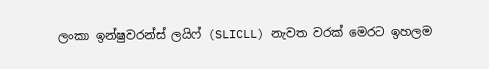ලංකා ඉන්ෂුවරන්ස් ලයිෆ් (SLICLL) නැවත වරක් මෙරට ඉහලම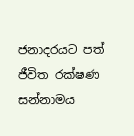ජනාදරයට පත් ජීවිත රක්ෂණ සන්නාමය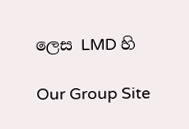ලෙස LMD හි

Our Group Site